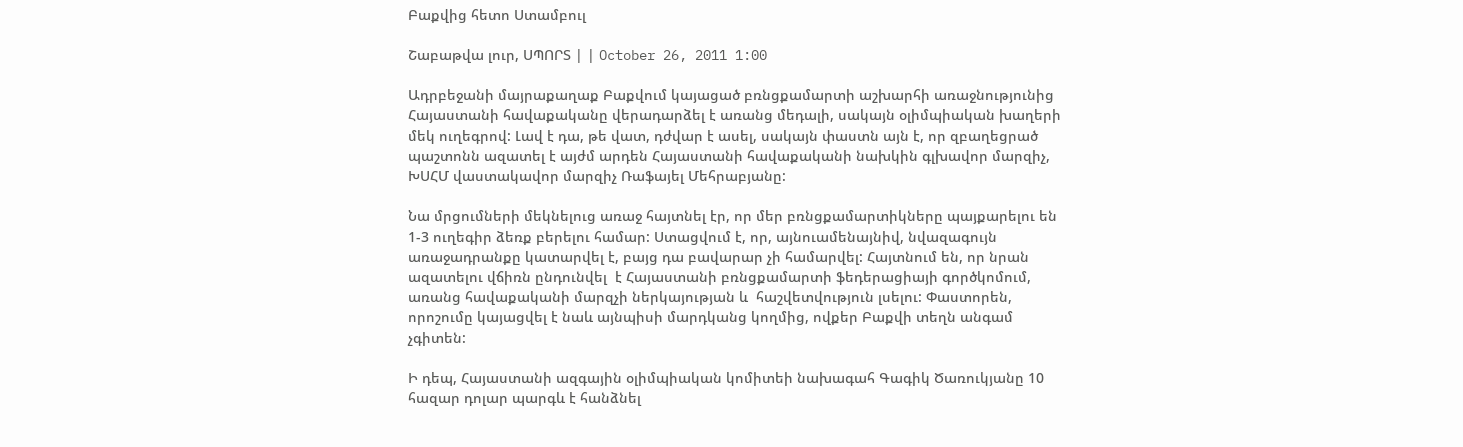Բաքվից հետո Ստամբուլ

Շաբաթվա լուր, ՍՊՈՐՏ | | October 26, 2011 1:00

Ադրբեջանի մայրաքաղաք Բաքվում կայացած բռնցքամարտի աշխարհի առաջնությունից Հայաստանի հավաքականը վերադարձել է առանց մեդալի, սակայն օլիմպիական խաղերի մեկ ուղեգրով: Լավ է դա, թե վատ, դժվար է ասել, սակայն փաստն այն է, որ զբաղեցրած պաշտոնն ազատել է այժմ արդեն Հայաստանի հավաքականի նախկին գլխավոր մարզիչ, ԽՍՀՄ վաստակավոր մարզիչ Ռաֆայել Մեհրաբյանը:

Նա մրցումների մեկնելուց առաջ հայտնել էր, որ մեր բռնցքամարտիկները պայքարելու են 1-3 ուղեգիր ձեռք բերելու համար: Ստացվում է, որ, այնուամենայնիվ, նվազագույն առաջադրանքը կատարվել է, բայց դա բավարար չի համարվել: Հայտնում են, որ նրան ազատելու վճիռն ընդունվել  է Հայաստանի բռնցքամարտի ֆեդերացիայի գործկոմում, առանց հավաքականի մարզչի ներկայության և  հաշվետվություն լսելու: Փաստորեն, որոշումը կայացվել է նաև այնպիսի մարդկանց կողմից, ովքեր Բաքվի տեղն անգամ չգիտեն:

Ի դեպ, Հայաստանի ազգային օլիմպիական կոմիտեի նախագահ Գագիկ Ծառուկյանը 10 հազար դոլար պարգև է հանձնել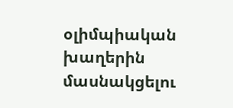օլիմպիական խաղերին մասնակցելու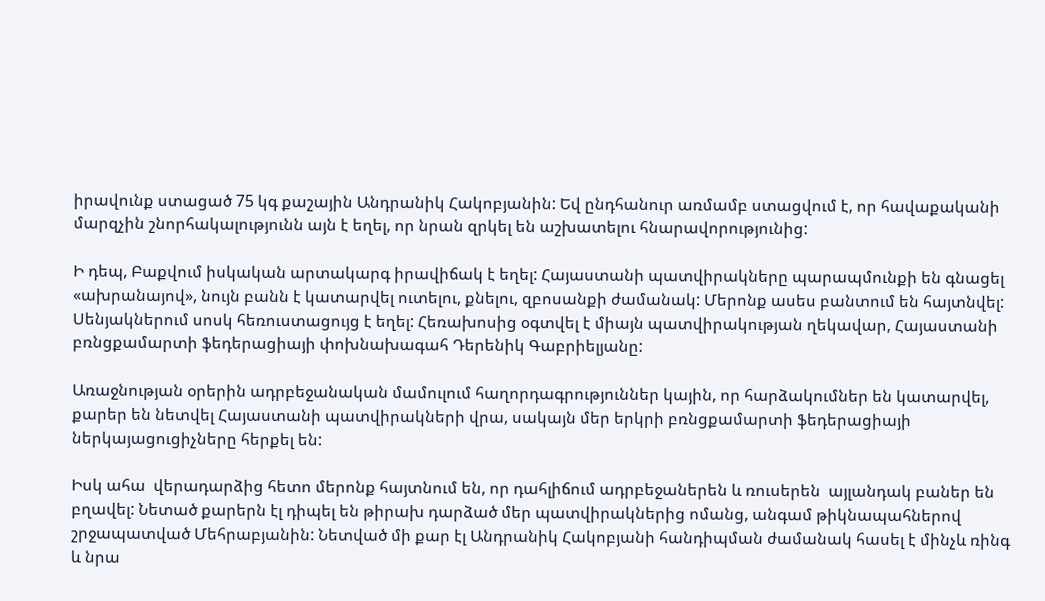իրավունք ստացած 75 կգ քաշային Անդրանիկ Հակոբյանին: Եվ ընդհանուր առմամբ ստացվում է, որ հավաքականի մարզչին շնորհակալությունն այն է եղել, որ նրան զրկել են աշխատելու հնարավորությունից:

Ի դեպ, Բաքվում իսկական արտակարգ իրավիճակ է եղել: Հայաստանի պատվիրակները պարապմունքի են գնացել «ախրանայով», նույն բանն է կատարվել ուտելու, քնելու, զբոսանքի ժամանակ: Մերոնք ասես բանտում են հայտնվել: Սենյակներում սոսկ հեռուստացույց է եղել: Հեռախոսից օգտվել է միայն պատվիրակության ղեկավար, Հայաստանի բռնցքամարտի ֆեդերացիայի փոխնախագահ Դերենիկ Գաբրիելյանը:

Առաջնության օրերին ադրբեջանական մամուլում հաղորդագրություններ կային, որ հարձակումներ են կատարվել, քարեր են նետվել Հայաստանի պատվիրակների վրա, սակայն մեր երկրի բռնցքամարտի ֆեդերացիայի ներկայացուցիչները հերքել են:

Իսկ ահա  վերադարձից հետո մերոնք հայտնում են, որ դահլիճում ադրբեջաներեն և ռուսերեն  այլանդակ բաներ են բղավել: Նետած քարերն էլ դիպել են թիրախ դարձած մեր պատվիրակներից ոմանց, անգամ թիկնապահներով շրջապատված Մեհրաբյանին: Նետված մի քար էլ Անդրանիկ Հակոբյանի հանդիպման ժամանակ հասել է մինչև ռինգ և նրա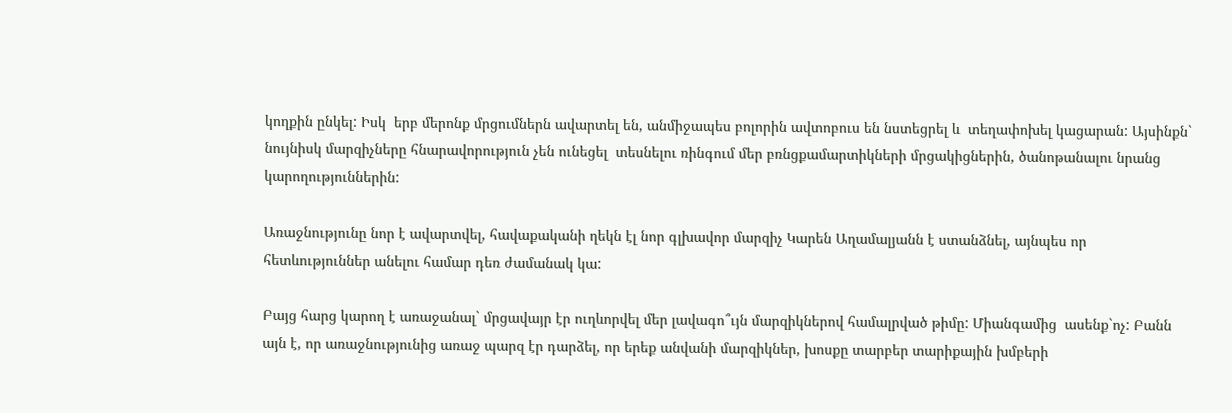կողքին ընկել: Իսկ  երբ մերոնք մրցումներն ավարտել են, անմիջապես բոլորին ավտոբուս են նստեցրել և  տեղափոխել կացարան: Այսինքն` նույնիսկ մարզիչները հնարավորություն չեն ունեցել  տեսնելու ռինգում մեր բռնցքամարտիկների մրցակիցներին, ծանոթանալու նրանց կարողություններին:

Առաջնությունը նոր է ավարտվել, հավաքականի ղեկն էլ նոր գլխավոր մարզիչ Կարեն Աղամալյանն է ստանձնել, այնպես որ հետևություններ անելու համար դեռ ժամանակ կա:

Բայց հարց կարող է առաջանալ` մրցավայր էր ուղևորվել մեր լավագո՞ւյն մարզիկներով համալրված թիմը: Միանգամից  ասենք`ոչ: Բանն այն է, որ առաջնությունից առաջ պարզ էր դարձել, որ երեք անվանի մարզիկներ, խոսքը տարբեր տարիքային խմբերի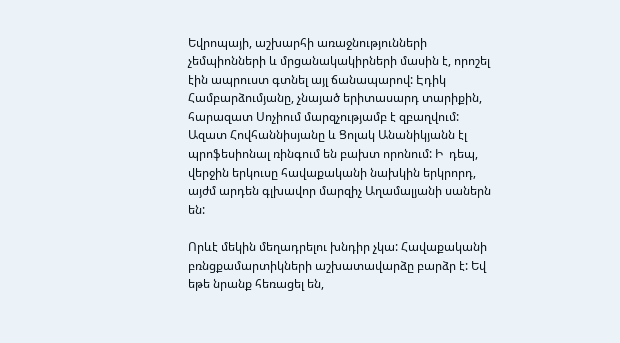Եվրոպայի, աշխարհի առաջնությունների չեմպիոնների և մրցանակակիրների մասին է, որոշել էին ապրուստ գտնել այլ ճանապարով: Էդիկ Համբարձումյանը, չնայած երիտասարդ տարիքին,  հարազատ Սոչիում մարզչությամբ է զբաղվում: Ազատ Հովհաննիսյանը և Ցոլակ Անանիկյանն էլ պրոֆեսիոնալ ռինգում են բախտ որոնում: Ի  դեպ, վերջին երկուսը հավաքականի նախկին երկրորդ, այժմ արդեն գլխավոր մարզիչ Աղամալյանի սաներն են:

Որևէ մեկին մեղադրելու խնդիր չկա: Հավաքականի բռնցքամարտիկների աշխատավարձը բարձր է: Եվ եթե նրանք հեռացել են,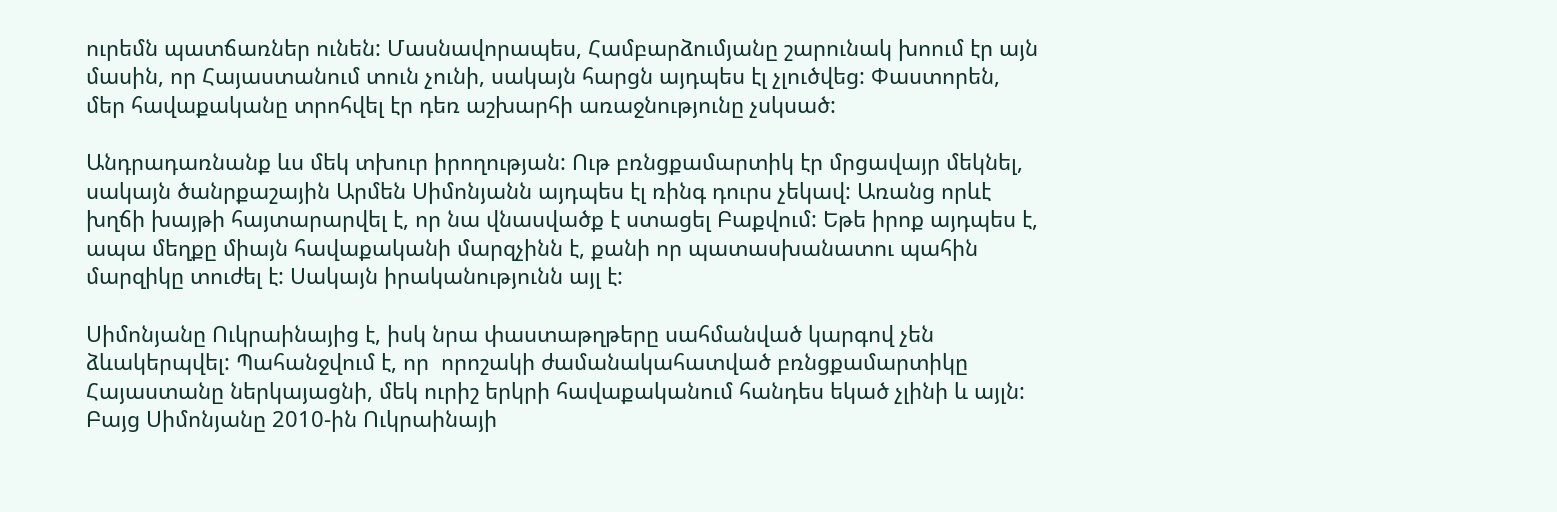ուրեմն պատճառներ ունեն: Մասնավորապես, Համբարձումյանը շարունակ խոում էր այն մասին, որ Հայաստանում տուն չունի, սակայն հարցն այդպես էլ չլուծվեց: Փաստորեն, մեր հավաքականը տրոհվել էր դեռ աշխարհի առաջնությունը չսկսած:

Անդրադառնանք ևս մեկ տխուր իրողության: Ութ բռնցքամարտիկ էր մրցավայր մեկնել, սակայն ծանրքաշային Արմեն Սիմոնյանն այդպես էլ ռինգ դուրս չեկավ: Առանց որևէ խղճի խայթի հայտարարվել է, որ նա վնասվածք է ստացել Բաքվում: Եթե իրոք այդպես է, ապա մեղքը միայն հավաքականի մարզչինն է, քանի որ պատասխանատու պահին  մարզիկը տուժել է: Սակայն իրականությունն այլ է:

Սիմոնյանը Ուկրաինայից է, իսկ նրա փաստաթղթերը սահմանված կարգով չեն ձևակերպվել: Պահանջվում է, որ  որոշակի ժամանակահատված բռնցքամարտիկը Հայաստանը ներկայացնի, մեկ ուրիշ երկրի հավաքականում հանդես եկած չլինի և այլն: Բայց Սիմոնյանը 2010-ին Ուկրաինայի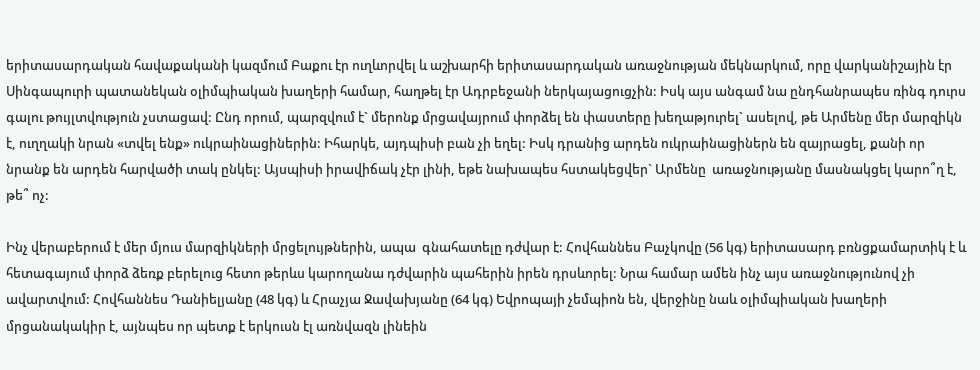երիտասարդական հավաքականի կազմում Բաքու էր ուղևորվել և աշխարհի երիտասարդական առաջնության մեկնարկում, որը վարկանիշային էր Սինգապուրի պատանեկան օլիմպիական խաղերի համար, հաղթել էր Ադրբեջանի ներկայացուցչին: Իսկ այս անգամ նա ընդհանրապես ռինգ դուրս գալու թույլտվություն չստացավ: Ընդ որում, պարզվում է` մերոնք մրցավայրում փորձել են փաստերը խեղաթյուրել` ասելով, թե Արմենը մեր մարզիկն է, ուղղակի նրան «տվել ենք» ուկրաինացիներին: Իհարկե, այդպիսի բան չի եղել: Իսկ դրանից արդեն ուկրաինացիներն են զայրացել, քանի որ նրանք են արդեն հարվածի տակ ընկել: Այսպիսի իրավիճակ չէր լինի, եթե նախապես հստակեցվեր` Արմենը  առաջնությանը մասնակցել կարո՞ղ է, թե՞ ոչ:

Ինչ վերաբերում է մեր մյուս մարզիկների մրցելույթներին, ապա  գնահատելը դժվար է: Հովհաննես Բաչկովը (56 կգ) երիտասարդ բռնցքամարտիկ է և հետագայում փորձ ձեռք բերելուց հետո թերևս կարողանա դժվարին պահերին իրեն դրսևորել: Նրա համար ամեն ինչ այս առաջնությունով չի ավարտվում: Հովհաննես Դանիելյանը (48 կգ) և Հրաչյա Ջավախյանը (64 կգ) Եվրոպայի չեմպիոն են, վերջինը նաև օլիմպիական խաղերի մրցանակակիր է, այնպես որ պետք է երկուսն էլ առնվազն լինեին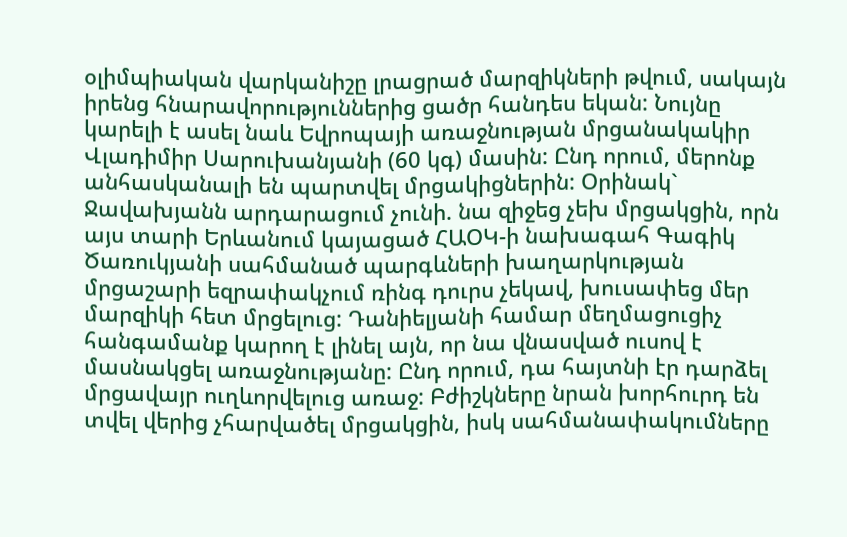օլիմպիական վարկանիշը լրացրած մարզիկների թվում, սակայն իրենց հնարավորություններից ցածր հանդես եկան: Նույնը կարելի է ասել նաև Եվրոպայի առաջնության մրցանակակիր Վլադիմիր Սարուխանյանի (60 կգ) մասին: Ընդ որում, մերոնք անհասկանալի են պարտվել մրցակիցներին: Օրինակ` Ջավախյանն արդարացում չունի. նա զիջեց չեխ մրցակցին, որն այս տարի Երևանում կայացած ՀԱՕԿ-ի նախագահ Գագիկ Ծառուկյանի սահմանած պարգևների խաղարկության մրցաշարի եզրափակչում ռինգ դուրս չեկավ, խուսափեց մեր մարզիկի հետ մրցելուց: Դանիելյանի համար մեղմացուցիչ հանգամանք կարող է լինել այն, որ նա վնասված ուսով է մասնակցել առաջնությանը: Ընդ որում, դա հայտնի էր դարձել մրցավայր ուղևորվելուց առաջ: Բժիշկները նրան խորհուրդ են տվել վերից չհարվածել մրցակցին, իսկ սահմանափակումները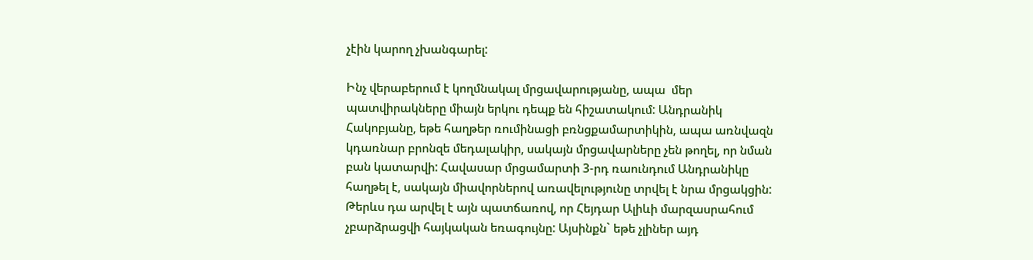չէին կարող չխանգարել:

Ինչ վերաբերում է կողմնակալ մրցավարությանը, ապա  մեր պատվիրակները միայն երկու դեպք են հիշատակում: Անդրանիկ Հակոբյանը, եթե հաղթեր ռումինացի բռնցքամարտիկին, ապա առնվազն կդառնար բրոնզե մեդալակիր, սակայն մրցավարները չեն թողել, որ նման բան կատարվի: Հավասար մրցամարտի 3-րդ ռաունդում Անդրանիկը հաղթել է, սակայն միավորներով առավելությունը տրվել է նրա մրցակցին: Թերևս դա արվել է այն պատճառով, որ Հեյդար Ալիևի մարզասրահում չբարձրացվի հայկական եռագույնը: Այսինքն` եթե չլիներ այդ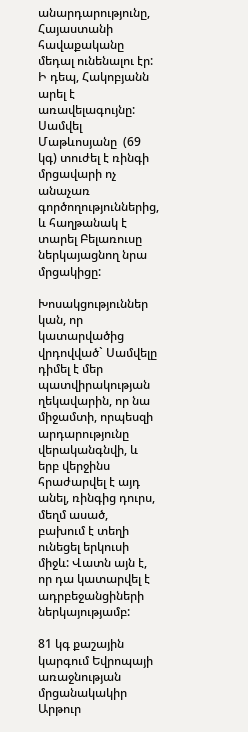անարդարությունը, Հայաստանի հավաքականը մեդալ ունենալու էր: Ի դեպ, Հակոբյանն արել է առավելագույնը:  Սամվել Մաթևոսյանը  (69 կգ) տուժել է ռինգի մրցավարի ոչ անաչառ գործողություններից, և հաղթանակ է տարել Բելառուսը ներկայացնող նրա մրցակիցը:

Խոսակցություններ կան, որ կատարվածից վրդովված` Սամվելը դիմել է մեր պատվիրակության ղեկավարին, որ նա միջամտի, որպեսզի արդարությունը վերականգնվի, և երբ վերջինս հրաժարվել է այդ անել, ռինգից դուրս, մեղմ ասած,  բախում է տեղի ունեցել երկուսի միջև: Վատն այն է, որ դա կատարվել է ադրբեջանցիների ներկայությամբ:

81 կգ քաշային կարգում Եվրոպայի առաջնության մրցանակակիր Արթուր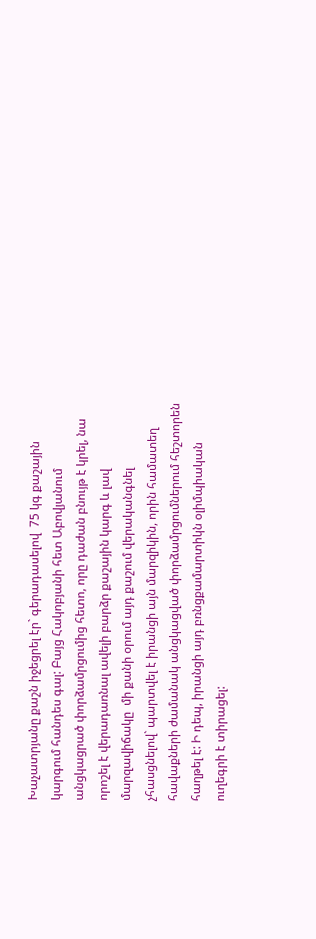Խաչատրյանը քաշն իջեցրել էր` գերադասելով  75 կգ քաշային կարգում հանդես գալ: Բայց Հակոբյանի հետ Աբովյանում անցկացրած փորձամրցումից հետո, որը դաժան բնույթ է կրել, նա որոշել է վերադառնալ ավելի բարձր քաշային կարգ և լավ մարզավիճակը  մի քանի օրում այդ քաշում վերականգնել չհասցնելով` պարտվել է իրանցի այն մարզիկին, որին համատեղ հավաքների ժամանակ անցկացված փորձամրցումներում հեշտորեն հաղթել է: Ի դեպ, իրանցի այդ բռնցքամարտիկն օլիմպիական  ուղեգրի է տիրացել: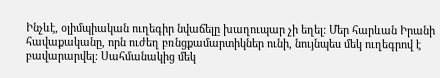Ինչևէ, օլիմպիական ուղեգիր նվաճելը խաղուպար չի եղել: Մեր հարևան Իրանի հավաքականը, որն ուժեղ բռնցքամարտիկներ ունի, նույնպես մեկ ուղեգրով է բավարարվել: Սահմանակից մեկ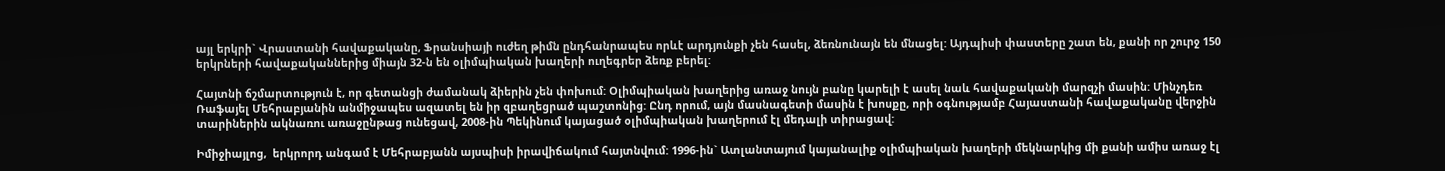այլ երկրի` Վրաստանի հավաքականը, Ֆրանսիայի ուժեղ թիմն ընդհանրապես որևէ արդյունքի չեն հասել, ձեռնունայն են մնացել: Այդպիսի փաստերը շատ են, քանի որ շուրջ 150 երկրների հավաքականներից միայն 32-ն են օլիմպիական խաղերի ուղեգրեր ձեռք բերել:

Հայտնի ճշմարտություն է, որ գետանցի ժամանակ ձիերին չեն փոխում: Օլիմպիական խաղերից առաջ նույն բանը կարելի է ասել նաև հավաքականի մարզչի մասին: Մինչդեռ Ռաֆայել Մեհրաբյանին անմիջապես ազատել են իր զբաղեցրած պաշտոնից: Ընդ որում, այն մասնագետի մասին է խոսքը, որի օգնությամբ Հայաստանի հավաքականը վերջին տարիներին ակնառու առաջընթաց ունեցավ, 2008-ին Պեկինում կայացած օլիմպիական խաղերում էլ մեդալի տիրացավ:

Իմիջիայլոց,  երկրորդ անգամ է Մեհրաբյանն այսպիսի իրավիճակում հայտնվում: 1996-ին` Ատլանտայում կայանալիք օլիմպիական խաղերի մեկնարկից մի քանի ամիս առաջ էլ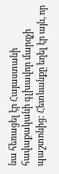նա հեռացել էր Հայաստանի հավաքականի գլխավոր մարզչի պաշտոնից: Հետևանքը եղել էր այն, որ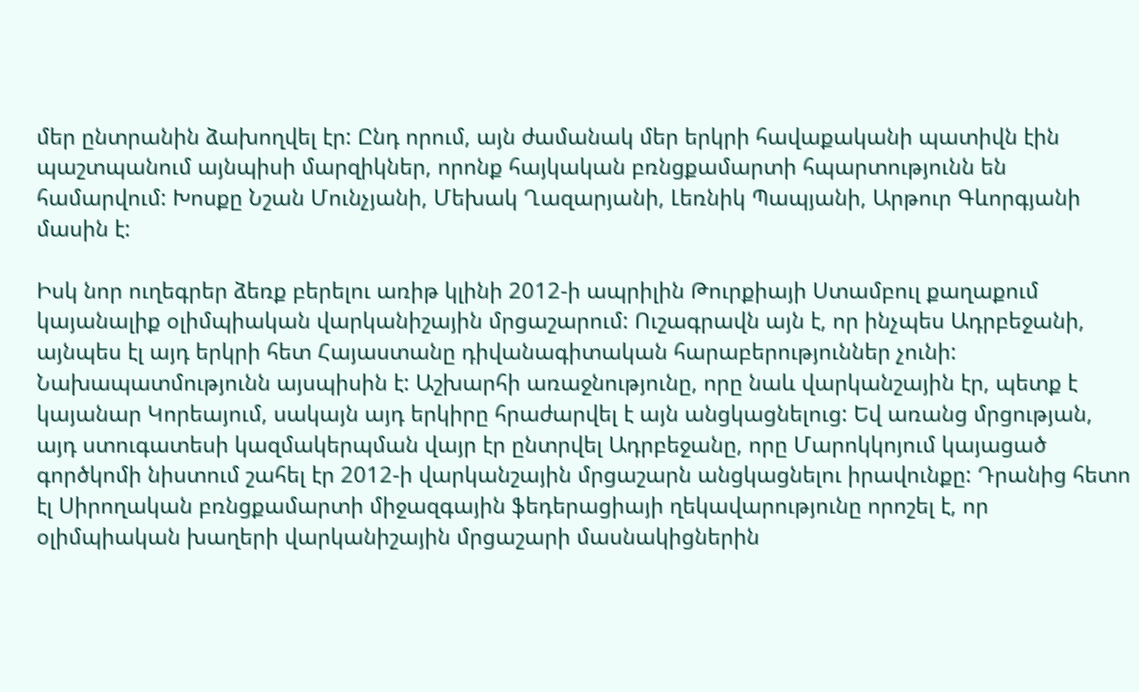մեր ընտրանին ձախողվել էր: Ընդ որում, այն ժամանակ մեր երկրի հավաքականի պատիվն էին պաշտպանում այնպիսի մարզիկներ, որոնք հայկական բռնցքամարտի հպարտությունն են համարվում: Խոսքը Նշան Մունչյանի, Մեխակ Ղազարյանի, Լեռնիկ Պապյանի, Արթուր Գևորգյանի մասին է:

Իսկ նոր ուղեգրեր ձեռք բերելու առիթ կլինի 2012-ի ապրիլին Թուրքիայի Ստամբուլ քաղաքում կայանալիք օլիմպիական վարկանիշային մրցաշարում: Ուշագրավն այն է, որ ինչպես Ադրբեջանի, այնպես էլ այդ երկրի հետ Հայաստանը դիվանագիտական հարաբերություններ չունի: Նախապատմությունն այսպիսին է: Աշխարհի առաջնությունը, որը նաև վարկանշային էր, պետք է կայանար Կորեայում, սակայն այդ երկիրը հրաժարվել է այն անցկացնելուց: Եվ առանց մրցության, այդ ստուգատեսի կազմակերպման վայր էր ընտրվել Ադրբեջանը, որը Մարոկկոյում կայացած գործկոմի նիստում շահել էր 2012-ի վարկանշային մրցաշարն անցկացնելու իրավունքը: Դրանից հետո էլ Սիրողական բռնցքամարտի միջազգային ֆեդերացիայի ղեկավարությունը որոշել է, որ օլիմպիական խաղերի վարկանիշային մրցաշարի մասնակիցներին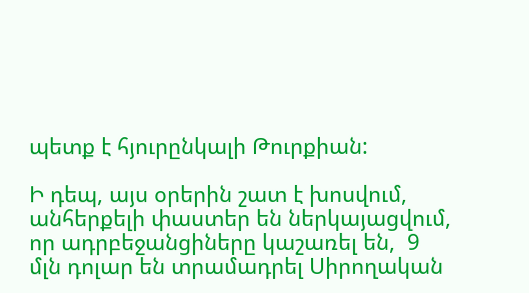պետք է հյուրընկալի Թուրքիան:

Ի դեպ, այս օրերին շատ է խոսվում, անհերքելի փաստեր են ներկայացվում,  որ ադրբեջանցիները կաշառել են,  9 մլն դոլար են տրամադրել Սիրողական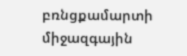բռնցքամարտի միջազգային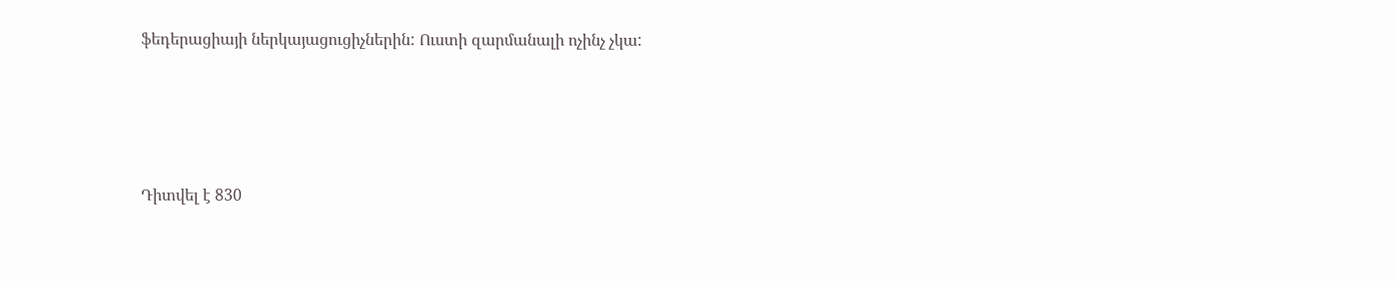ֆեդերացիայի ներկայացուցիչներին: Ուստի զարմանալի ոչինչ չկա:





Դիտվել է 830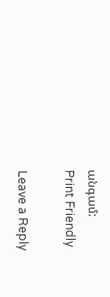անգամ:
Print Friendly

Leave a Reply